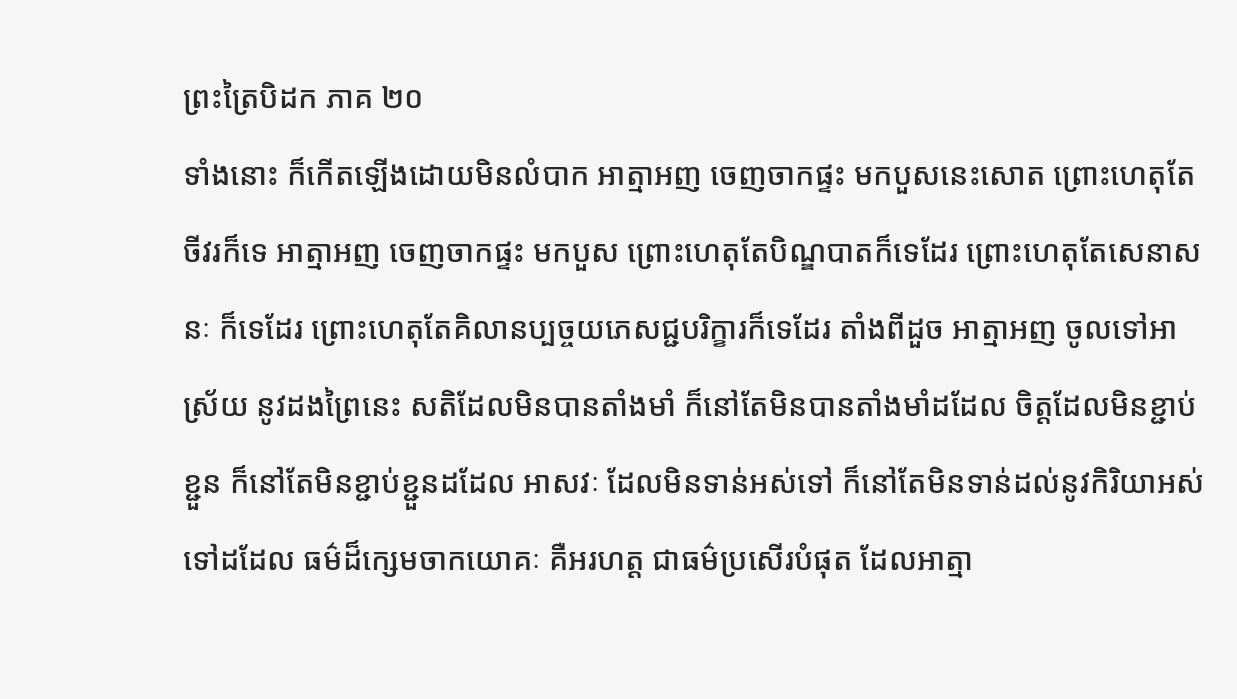ព្រះត្រៃបិដក ភាគ ២០
ទាំងនោះ ក៏កើតឡើងដោយមិនលំបាក អាត្មាអញ ចេញចាកផ្ទះ មកបួសនេះសោត ព្រោះហេតុតែចីវរក៏ទេ អាត្មាអញ ចេញចាកផ្ទះ មកបួស ព្រោះហេតុតែបិណ្ឌបាតក៏ទេដែរ ព្រោះហេតុតែសេនាសនៈ ក៏ទេដែរ ព្រោះហេតុតែគិលានប្បច្ចយភេសជ្ជបរិក្ខារក៏ទេដែរ តាំងពីដួច អាត្មាអញ ចូលទៅអាស្រ័យ នូវដងព្រៃនេះ សតិដែលមិនបានតាំងមាំ ក៏នៅតែមិនបានតាំងមាំដដែល ចិត្តដែលមិនខ្ជាប់ខ្ជួន ក៏នៅតែមិនខ្ជាប់ខ្ជួនដដែល អាសវៈ ដែលមិនទាន់អស់ទៅ ក៏នៅតែមិនទាន់ដល់នូវកិរិយាអស់ទៅដដែល ធម៌ដ៏ក្សេមចាកយោគៈ គឺអរហត្ត ជាធម៌ប្រសើរបំផុត ដែលអាត្មា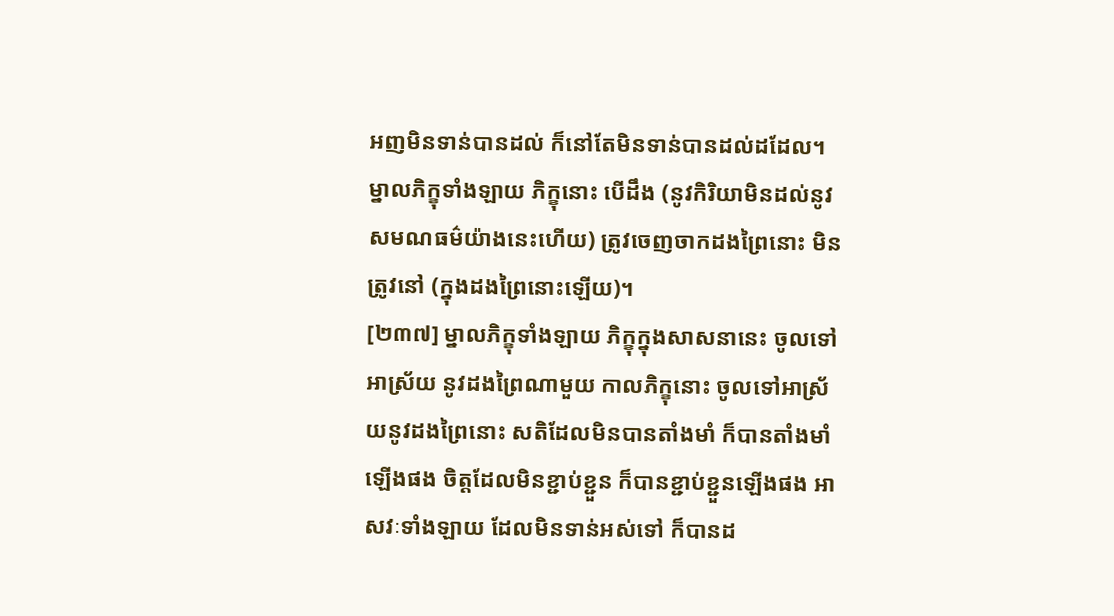អញមិនទាន់បានដល់ ក៏នៅតែមិនទាន់បានដល់ដដែល។ ម្នាលភិក្ខុទាំងឡាយ ភិក្ខុនោះ បើដឹង (នូវកិរិយាមិនដល់នូវសមណធម៌យ៉ាងនេះហើយ) ត្រូវចេញចាកដងព្រៃនោះ មិនត្រូវនៅ (ក្នុងដងព្រៃនោះឡើយ)។
[២៣៧] ម្នាលភិក្ខុទាំងឡាយ ភិក្ខុក្នុងសាសនានេះ ចូលទៅអាស្រ័យ នូវដងព្រៃណាមួយ កាលភិក្ខុនោះ ចូលទៅអាស្រ័យនូវដងព្រៃនោះ សតិដែលមិនបានតាំងមាំ ក៏បានតាំងមាំឡើងផង ចិត្តដែលមិនខ្ជាប់ខ្ជួន ក៏បានខ្ជាប់ខ្ជួនឡើងផង អាសវៈទាំងឡាយ ដែលមិនទាន់អស់ទៅ ក៏បានដ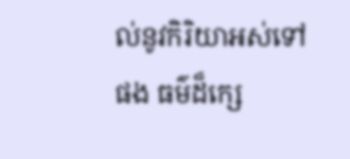ល់នូវកិរិយាអស់ទៅផង ធម៌ដ៏ក្សេ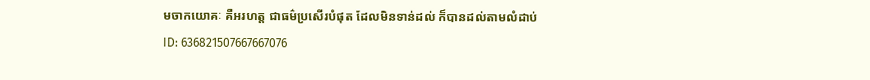មចាកយោគៈ គឺអរហត្ត ជាធម៌ប្រសើរបំផុត ដែលមិនទាន់ដល់ ក៏បានដល់តាមលំដាប់
ID: 636821507667667076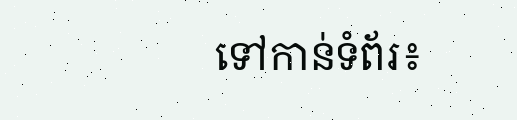ទៅកាន់ទំព័រ៖